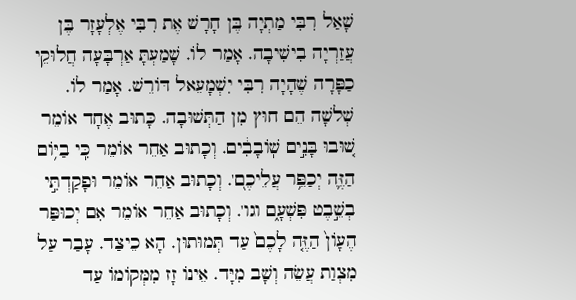שָׁאַל רִבִּי מַתְיָה בֶּן חָרָשׁ אֶת רִבִּי אֶלְעָזָר בֶּן עֲזַרְיָה בִישִׁיבָה. אָמַר לוֹ. שָׁמַעְתָּ אַרְבָּעָה חֲלוּקֵי כַפָּרָה שֶׁהָיָה רִבִּי יִשְׁמָעֵאל דּוֹרֵשׁ. אָמַר לוֹ. שְׁלשָׁה הֵם חוּץ מִן הַתְּשׁוּבָה. כָּתוּב אֶחָד אוֹמֵר שׁ֚וּבוּ בָּנִ֣ים שֽׁוֹבָבִ֔ים. וְכָתוּב אַחֵר אוֹמֵר כִּֽי בַיּ֥וֹם הַזֶּ֛ה יְכַפֵּ֥ר עֲלֵיכֶם֭'. וְכָתוּב אַחֵר אוֹמֵר וּפָקַדְתִּ֣י בְשֵׁ֣בֶט פִּשְׁעָ֑ם וגו'. וְכָתוּב אַחֵר אוֹמֵר אִם יְכוּפַּר הֶעָוֹן֙ הַזֶּ֤ה לָכֶם֙ עַד תְּמוּתוּן. הָא כֵיצַד. עָבַר עַל מִצְוַת עֲשֵׂה וְשָׁב מִיָּד. אֵינוֹ זָז מִמְּקוֹמוֹ עַד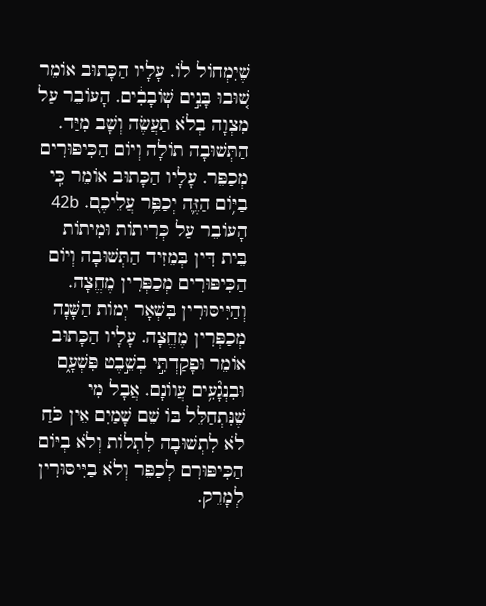שֶׁיִמְחוֹל לוֹ. עָלָיו הַכָּתוּב אוֹמֵר שׁ֚וּבוּ בָּנִ֣ים שֽׁוֹבָבִ֔ים. הָעוֹבֵר עַל מִצְוָה בְלֹא תַעֲשֶׂה וְשָׁב מִיַּד. הַתְּשׁוּבָה תוֹלָה וְיוֹם הַכִּיפּוּרִים מְכַפֵּר. עָלָיו הַכָּתוּב אוֹמֵר כִּֽי בַיּ֥וֹם הַזֶּ֛ה יְכַפֵּ֥ר עֲלֵיכֶם֭. 42b הָעוֹבֵר עַל כְּרִיתוֹת וּמִיתוֹת בֵּית דִּין בְּמֵזִיד הַתְּשׁוּבָה וְיוֹם הַכִּיפּוּרִים מְכַפְּרִין מֶחֱצָה. וְהַיִּיסּוּרִין בִּשְׁאָר יְמוֹת הַשָּׁנָה מְכַפְּרִין מֶחֱצָה. עָלָיו הַכָּתוּב אוֹמֵר וּפָקַדְתִּ֣י בְשֵׁ֣בֶט פִּשְׁעָ֑ם וּבִנְגָ֘עִ֥ים עֲווֹנָם. אֲבָל מִי שֶׁנִּתְחַלֵּל בּוֹ שֵׁם שָׁמַיִם אֵין כֹּחַ לֹא לִתְשׁוּבָה לִתְלוֹת וְלֹא בְיּוֹם הַכִּיפּוּרִם לְכַפֵּר וְלֹא בַיִּיסּוּרִין לְמָרֵק.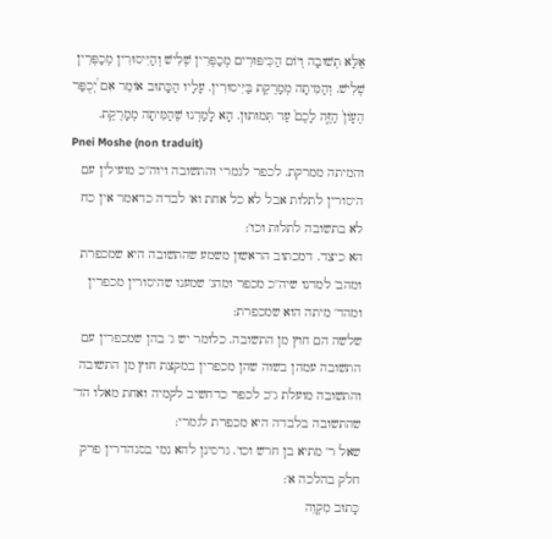אֶלָּא תְשׁוּבָה וְיוֹם הַכִּיפּוּרִים מְכַפְּרִין שְׁלִישׁ וְהַיִּיסוּרִין מְכַפְּרִין שְׁלִישׁ. וְהַמִּיתָה מְמָרֶקֶת בַּיִּיסוּרִין. עָלָיו הַכָּתוּב אוֹמֵר אִם יְ֠כֻפַּר הֶעָוֹן֙ הַזֶּ֤ה לָכֶם֙ עַד תְּמוּתוּן. הָא לָמַדְנוּ שֶׁהַמִּיתָה מְמָרֶקֶת.
Pnei Moshe (non traduit)
והמיתה ממרקת. לכפר לגמרי והתשובה ויוה''כ מועילין עם היסורין לתלות אבל לא כל אחת וא' לבדה כדאמר אין כח לא בתשובה לתלות וכו':
הא כיצד. דמכתוב הראשון משמע שהתשובה היא שמכפרת ומהב' למדנו שיה''כ מכפר ומהג' שמענו שהיסורין מכפרין ומהד' מיתה הוא שמכפרת:
שלשה הם חוץ מן התשובה. כלומר יש ג' בהן שמכפרין עם התשובה עמהן בשוה שהן מכפרין במקצת חוץ מן התשובה והתשובה מועלת ג''כ לכפר כדחשיב לקמיה ואחת מאלו הד' שהתשובה בלבדה היא מכפרת לגמרי:
שאל ר' מתיא בן חרש וכו'. גרסינן להא נמי בסנהדרין פרק חלק בהלכה א':
כָּתוּב מִקְוֵה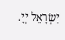יִשְׂרָאֵל יְיָ.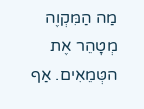מַה הַמִּקְוֶה מְטָהֵר אֶת הטְּמֵאִים. אַף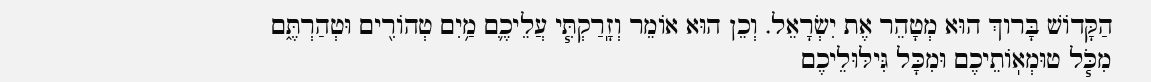הַקָּדוֹשׁ בָּרוךְ הוּא מְטָהֵר אֶת יִשְׂרָאֵל. וְכֵן הוּא אוֹמֵר וְזָֽרַקְתִּ֧י עֲלֵיכֶ֛ם מַ֥יִם טְהוֹרִ֖ים וּטְהַרְתֶּ֑ם מִכֹּ֧ל טוּמְאֽוֹתֵיכֶם וּמִכָּל גִּילּוּלֵיכֶם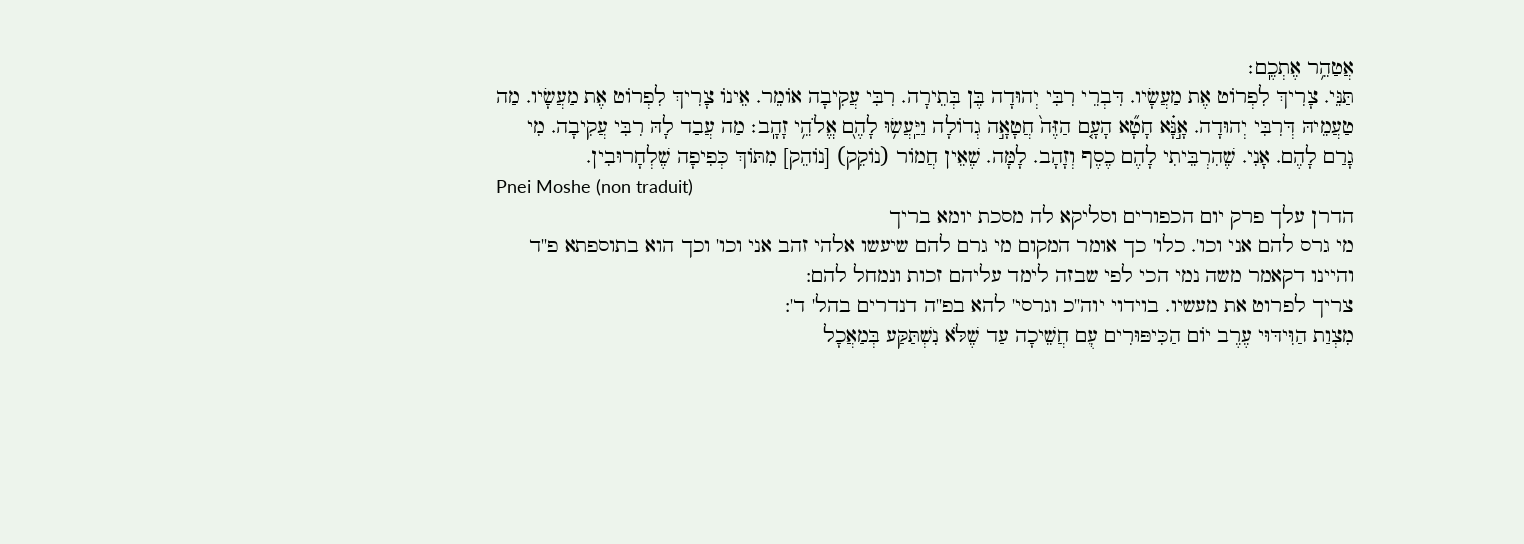אֲטַהֵ֥ר אֶתְכֶֽם׃
תַּנֵּי. צָרִיךְ לִפְרוֹט אֶת מַעֲשָׂיו. דִּבְרֵי רִבִּי יְהוּדָה בֶּן בְּתֵירָה. רִבִּי עֲקִיבָה אוֹמֵר. אֵינוֹ צָרִיךְ לִפְרוֹט אֶת מַעֲשָׂיו. מַה טַעֲמֵיהּ דְּרִבִּי יְהוּדָה. אָ֣נָּ֗א חָטָ֞א הָעָ֤ם הַזֶּה֙ חֲטָאָ֣ה גְדוֹלָה וַיַּֽעֲשׂ֥וּ לָהֶם֭ אֱלֹהֵ֥י זָהָֽב׃ מַה עֲבַד לָהּ רִבִּי עֲקִיבָה. מִי גָרַם לָהֶם. אָנִי. שֶׁהִרְבֵּיתִי לָהֶם כֶסֶף וְזָהָב. לָמָּה. שֶׁאֵין חֲמוֹר (נוֹקֵק) [נוֹהֵק] מִתּוֹךְ כְּפִיפָה שֶׁלְחָרוּבִין.
Pnei Moshe (non traduit)
הדרן עלך פרק יום הכפורים וסליקא לה מסכת יומא בריך
מי גרס להם אני וכו'. כלו' כך אומר המקום מי גרם להם שיעשו אלהי זהב אני וכו' וכך הוא בתוספתא פ''ד והיינו דקאמר משה נמי הכי לפי שבזה לימד עליהם זכות ונמחל להם:
צריך לפרוט את מעשיו. בוידוי יוה''כ וגרסי' להא בפ''ה דנדרים בהל' ד':
מִצְוַת הַוִּידּוּי עֶרֶב יוֹם הַכִּיפּוּרִים עִֻם חֲשֵׁיכָה עַד שֶׁלֹּא נִשְׁתַּקַּע בְּמַאֲכָל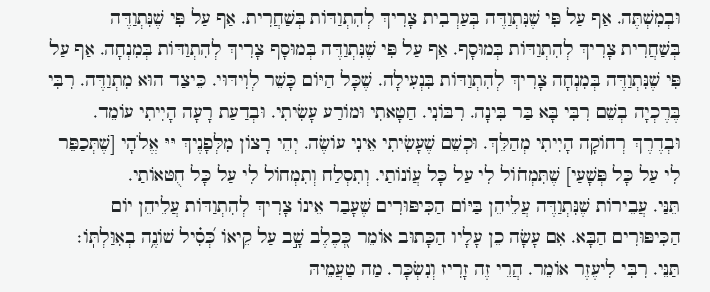וּבְמִשְׁתֶּה. אַף עַל פִּי שֶׁנִּתְוַדֶּה בְּעַרְבִית צָרִיךְ לְהִתְוַדּוֹת בְּשַׁחֲרִית. אַף עַל פִּי שֶׁנִּתְוַדֶּה בְּשַׁחֲרִית צָרִיךְ לְהִתְוַדּוֹת בְּמוּסָף. אַף עַל פִּי שֶׁנִּתְוַדֶּה בְּמוּסָף צָרִיךְ לְהִתְוַדּוֹת בְּמִנְחָה. אַף עַל פִּי שֶׁנִּתְוַדֶּה בְּמִנְחָה צָרִיךְ לְהִתְוַדּוֹת בִּנְעִילָה. שֶׁכָּל הַיּוֹם כָּשֵׁר לְוִידּוּי. כֵּיצַד הוּא מִתְוַדֶּה. רִבִּי בֶּרֶכְיָה בְשֵׁם רִבִּי בָּא בַּר בִּינָה. רִבּוֹנִי. חַטָאתִי וּמוֹרַע עָשִׂיתִי. וּבְדַעַת רָעָה הָיִיתִי עוֹמֵד. וּבְדֶרֶךְ רְחוֹקָה הָיִיתִי מְהַלֵּךְ. וּכְשֵׁם שֶׁעָשִׂיתִי אֵינִי עוֹשֶׂה. יְהֵי רָצוֹן מִלְּפָנֶיךְ יּיּ אֱלֹהָי [שֶׁתְּכַפֵּר לִי עַל כָּל פְּשָׁעַי] שֶׁתִּמְחֹוֹל לִי עַל כָּל עֲוֹנוֹתַי. וְתִסְלַח וְתִמְחוֹל לִי עַל כָּל חֻטּאוֹתַי.
תֵּנַּי. עֲבֵירוֹת שֶׁנִּתְוַדֶּה עֲלֵיהֵן בַּיּוֹם הַכִּיפּוּרִים שֶׁעָבַר אֵינוֹ צָרִיךְ לְהִתְוַדּוֹת עֲלֵיהֵן יוֹם הַכִּיפּוּרִים הַבָּא. אִם עָשָׂה כֵן עָלָיו הַכָּתוּב אוֹמֵר כְּ֭כֶלֶב שָׁ֣ב עַל קֵיאוֹ כְּ֝סִ֗יל שׁוֹנֶ֥ה בְאִוַּלְתּֽוֹ׃ תַּנֵּי. רִבִּי לִיעֶזֶר אוֹמֵר. הֲרֵי זֶה זָרִיז וְנִשְׂכָּר. מַה טַעֲמֵיהּ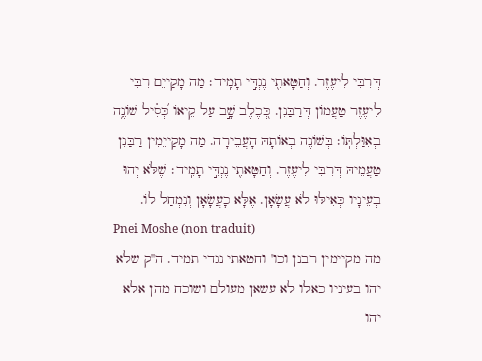דְּרִבִּי לִיעֶזֶר. וְחַטָּאתִ֖י נֶגְדִּ֣י תָמִֽיד׃ מַה מָקַייֵם רִבִּי לִיעֶזֶר טַעֲמוֹן דְּרַבַּנִן. כְּ֭כֶלֶב שָׁ֣ב עַל קֵיאוֹ כְּ֝סִ֗יל שׁוֹנֶ֥ה בְאִוַּלְתּֽוֹ׃ בְּשׁוֹנֶה בְאוֹתָהּ הָעֲבֵירָה. מַה מָקַייֵמִין רַבַּנִן טַעֲמֵיהּ דְּרִבִּי לִיעֶזֶר. וְחַטָּאתִ֖י נֶגְדִּ֣י תָמִֽיד׃ שֶׁלֹּא יְהוּ בְעֵינָיו כְּאִילּוּ לֹא עֲשָׂאָן. אֶלָּא כָעֲשָׂאָן וְנִמְחַל לוֹ.
Pnei Moshe (non traduit)
מה מקיימין רבנן וכו' וחטאתי נגדי תמיד. ה''ק שלא יהו בעיניו כאלו לא עשאן מעולם ושוכח מהן אלא יהו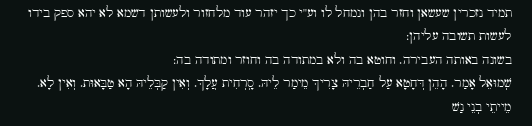תמיד נזכרין שעשאן וחזר בהן ונמחל לו וע''י כך יזהר עוד מלחזור ולעשותן דשמא לא יהא ספק בידו לעשות תשובה עליהן:
בשונה באותה העבירה. וחוטא בה ולא במתודה בה וחוזר ומתודה בה:
שְׁמוּאֵל אָמַר. הָהֵן דְּחָטָא עַל חַבְרֵיהּ צָרִיךְ מֵימַר לֵיהּ. סָֽרְחִית עֲלָךְ. וְאִין קַבְּלֵיהּ הָא טַבָּאוּת. וְאִין לָא. מֵייתֵי בְנֵי נַשׁ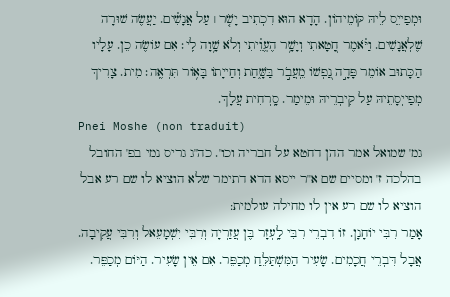וּמְפַייִֵס לֵיהּ קּוֹמֵיהוֹן. הָדָא הוּא דִכְתִיב יָשֹׁ֤ר ׀ עַל אֲנָשִׁ֗ים. יַעֲשֶׂה שׁוּרָה שֶׁלְאֲנָשִׁים. וַיֹּ֗אמֶר חָ֭טָאתִי וְיָשָׁ֥ר הֶעֱוֵ֗יתִי וְלֹא שָׁ֥וָה לִֽי׃ אִם עוֹשֶׂה כֵן. עָלָיו הַכָּתוּב אוֹמֵר פָּדָ֣ה נַ֭פְשׁוֹ מֵֽעֲבֹ֣ר בַּשָּׁ֑חַת וְחַייָתוֹ בָּא֥וֹר תִּרְאֶֽה׃ מִית. צָרִיךְ מְפַייְסָתֵיהּ עַל קִיבְרֵיהּ וּמֵימַר. סָֽרְחִית עֲלָךְ.
Pnei Moshe (non traduit)
גמ' שמואל אמר ההן דחטא על חבריה וכו'. כה''ג גריס נמי בפ' החובל בהלכה ז' ומסיים שם א''ר ייסא הדא דתימר שלא הוציא לו שם רע אבל הוציא לו שם רע אין לו מחילה עולמית:
אָמַר רִבִּי יוֹחָנָן. זֹו דִבְרֵי רִבִּי לָֽעְזָר בֶּן עֲזַרְיָה וְרִבִּי יִשְׁמָעֵאל וְרִבִּי עֲקִיבָה. אֲבָל דִּבְרֵי חֲכָמִים. שָׂעִיר הַמִּשְׁתַּלֵּחַ מְכַפֵּר. אִם אֵין שָׂעִיר. הַיּוֹם מְכַפֵּר.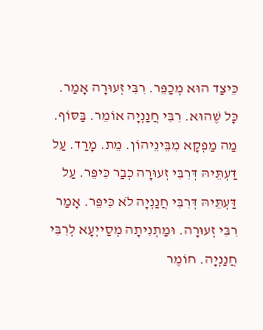כֵּיצַד הוּא מְכַפֵּר. רִבִּי זְעוּרָה אָמַר. כָּל שֶׁהוּא. רִבִּי חֲנַנְיָה אוֹמֵר. בַּסּוֹף. מַה מַפְקָא מִבֵּינֵיהוֹן. מֵת. מָרַד. עַל דַּעְתֵּיהּ דְּרִבִּי זְעוּרָה כְבַר כִּיפֵּר. עַל דַּעְתֵּיהּ דְּרִבִּי חֲנַנְיָה לֹא כִּיפֵּר. אָמַר רִבִּי זְעוּרָה. וּמַתְנִיתָה מְסַייְעָא לְרִבִּי חֲנַנְיָה. חוֹמֶר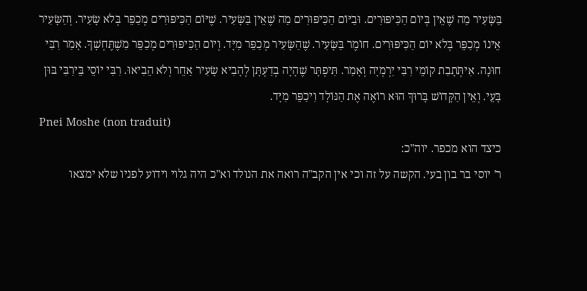בַּשָּׂעִיר מַה שֶׁאֵין בְּיוֹם הַכִּיפּוּרִים. וּבַיּוֹם הַכִּיפּוּרִים מַה שֶׁאֵין בַּשָּׂעִיר. שֶׁיּוֹם הַכִּיפּוּרִים מְכַפֵּר בְּלֹא שָׂעִיר. וְהַשָּׂעִיר אֵינוֹ מְכַפֵּר בְּלֹא יוֹם הַכִּיפּוּרִים. חוֹמֶר בַּשָּׂעִיר. שֶׁהַשָּׂעִיר מְכַפֵּר מִיָּד. וְיוֹם הַכִּיפּוּרִים מְכַפֵּר מִשֶׁתֶּחְשָׁךְ. אָמַר רִבִּי חוּנָה. אִיתְֹּתָבִת קוֹמֵי רִבִּי יִרְמְיָה וְאָמַר. תִּיפְתָּר שֶׁהָיָה בְדַעְתָּן לְהָבִיא שָׂעִיר אַחֵר וְלֹא הֵבִיאוּ. רִבִּי יוֹסֵי בֵּירִבִּי בּוּן בָּעֵי. וְאֵין הַקָּדוֹשׁ בָּרוּךְ הוּא רוֹאֶה אֶת הַנּוֹלָד וִיכַפֵּר מִיָּד.
Pnei Moshe (non traduit)
כיצד הוא מכפר. יוה''כ:
ר' יוסי בר בון בעי. הקשה על זה וכי אין הקב''ה רואה את הנולד וא''כ היה גלוי וידוע לפניו שלא ימצאו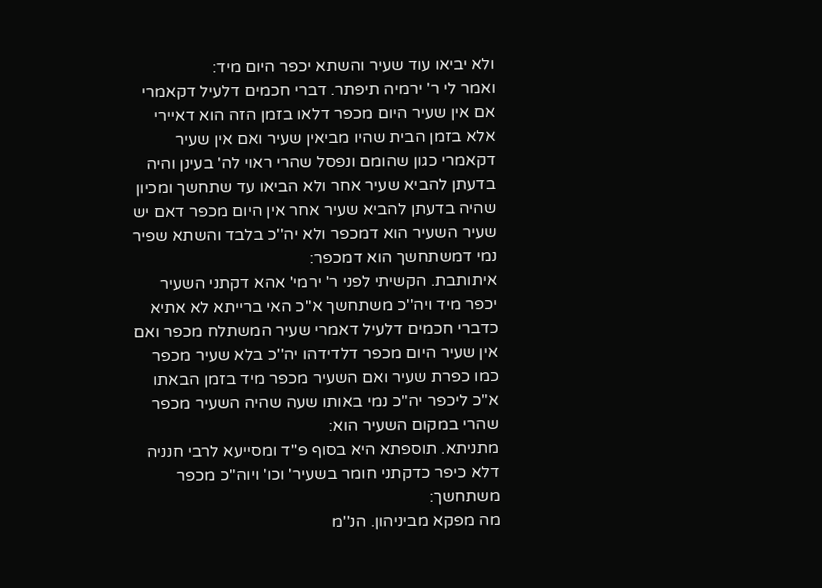ולא יביאו עוד שעיר והשתא יכפר היום מיד:
ואמר לי ר' ירמיה תיפתר. דברי חכמים דלעיל דקאמרי אם אין שעיר היום מכפר דלאו בזמן הזה הוא דאיירי אלא בזמן הבית שהיו מביאין שעיר ואם אין שעיר דקאמרי כגון שהומם ונפסל שהרי ראוי לה' בעינן והיה בדעתן להביא שעיר אחר ולא הביאו עד שתחשך ומכיון שהיה בדעתן להביא שעיר אחר אין היום מכפר דאם יש שעיר השעיר הוא דמכפר ולא יה''כ בלבד והשתא שפיר נמי דמשתחשך הוא דמכפר:
איתותבת. הקשיתי לפני ר' ירמי' אהא דקתני השעיר יכפר מיד ויה''כ משתחשך א''כ האי ברייתא לא אתיא כדברי חכמים דלעיל דאמרי שעיר המשתלח מכפר ואם אין שעיר היום מכפר דלדידהו יה''כ בלא שעיר מכפר כמו כפרת שעיר ואם השעיר מכפר מיד בזמן הבאתו א''כ ליכפר יה''כ נמי באותו שעה שהיה השעיר מכפר שהרי במקום השעיר הוא:
מתניתא. תוספתא היא בסוף פ''ד ומסייעא לרבי חנניה דלא כיפר כדקתני חומר בשעיר' וכו' ויוה''כ מכפר משתחשך:
מה מפקא מביניהון. הנ''מ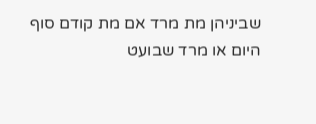שביניהן מת מרד אם מת קודם סוף היום או מרד שבועט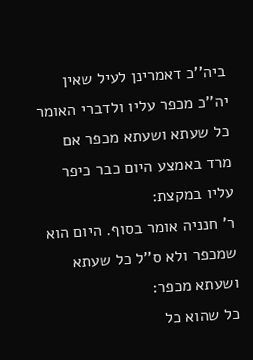ביה''כ דאמרינן לעיל שאין יה''כ מכפר עליו ולדברי האומר כל שעתא ושעתא מכפר אם מרד באמצע היום כבר כיפר עליו במקצת:
ר' חנניה אומר בסוף. היום הוא שמכפר ולא ס''ל כל שעתא ושעתא מכפר:
כל שהוא כל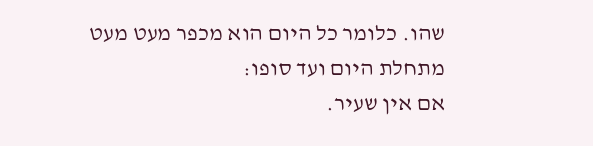שהו. כלומר כל היום הוא מכפר מעט מעט מתחלת היום ועד סופו:
אם אין שעיר.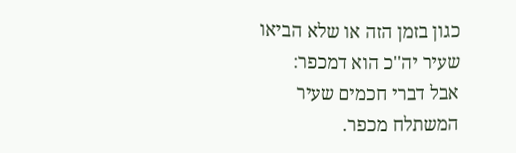כגון בזמן הזה או שלא הביאו שעיר יה''כ הוא דמכפר:
אבל דברי חכמים שעיר המשתלח מכפר.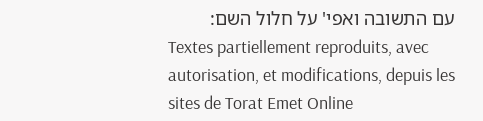עם התשובה ואפי' על חלול השם:
Textes partiellement reproduits, avec autorisation, et modifications, depuis les sites de Torat Emet Online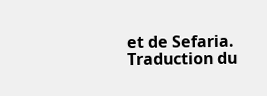et de Sefaria.
Traduction du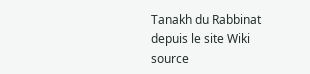Tanakh du Rabbinat depuis le site Wiki source